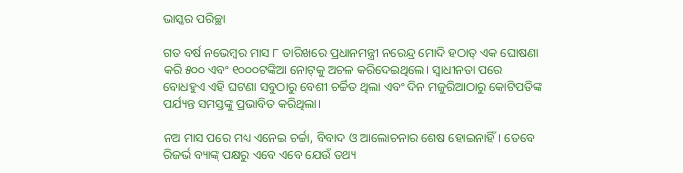ଭାସ୍କର ପରିଚ୍ଛା

ଗତ ବର୍ଷ ନଭେମ୍ବର ମାସ ୮ ତାରିଖରେ ପ୍ରଧାନମନ୍ତ୍ରୀ ନରେନ୍ଦ୍ର ମୋଦି ହଠାତ୍ ଏକ ଘୋଷଣା କରି ୫୦୦ ଏବଂ ୧୦୦୦ଟଙ୍କିଆ ନୋଟ୍‌କୁ ଅଚଳ କରିଦେଇଥିଲେ। ସ୍ୱାଧୀନତା ପରେ ବୋଧହୁଏ ଏହି ଘଟଣା ସବୁଠାରୁ ବେଶୀ ଚର୍ଚ୍ଚିତ ଥିଲା ଏବଂ ଦିନ ମଜୁରିଆଠାରୁ କୋଟିପତିଙ୍କ ପର୍ଯ୍ୟନ୍ତ ସମସ୍ତଙ୍କୁ ପ୍ରଭାବିତ କରିଥିଲା।

ନଅ ମାସ ପରେ ମଧ୍ୟ ଏନେଇ ଚର୍ଚ୍ଚା, ବିବାଦ ଓ ଆଲୋଚନାର ଶେଷ ହୋଇନାହିଁ। ତେବେ ରିଜର୍ଭ ବ୍ୟାଙ୍କ୍‌ ପକ୍ଷରୁ ଏବେ ଏବେ ଯେଉଁ ତଥ୍ୟ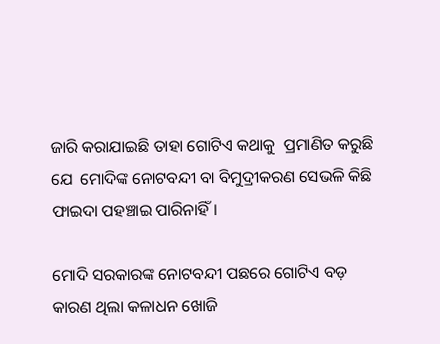ଜାରି କରାଯାଇଛି ତାହା ଗୋଟିଏ କଥାକୁ  ପ୍ରମାଣିତ କରୁଛି ଯେ  ମୋଦିଙ୍କ ନୋଟବନ୍ଦୀ ବା ବିମୁଦ୍ରୀକରଣ ସେଭଳି କିଛି ଫାଇଦା ପହଞ୍ଚାଇ ପାରିନାହିଁ।

ମୋଦି ସରକାରଙ୍କ ନୋଟବନ୍ଦୀ ପଛରେ ଗୋଟିଏ ବଡ଼ କାରଣ ଥିଲା କଳାଧନ ଖୋଜି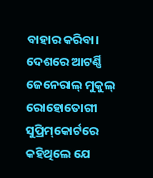ବାହାର କରିବା। ଦେଶରେ ଆଟର୍ଣ୍ଣି ଜେନେରାଲ୍ ମୁକୁଲ୍ ରୋହୋତୋଗୀ ସୁପ୍ରିମ୍‌କୋର୍ଟରେ କହିଥିଲେ ଯେ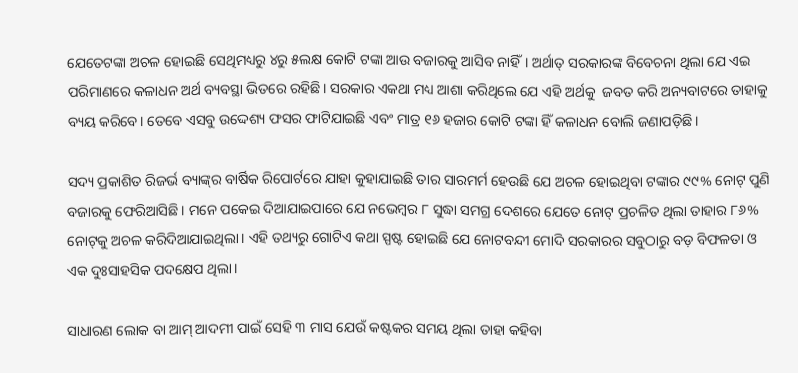ଯେତେଟଙ୍କା ଅଚଳ ହୋଇଛି ସେଥିମଧ୍ୟରୁ ୪ରୁ ୫ଲକ୍ଷ କୋଟି ଟଙ୍କା ଆଉ ବଜାରକୁ ଆସିବ ନାହିଁ। ଅର୍ଥାତ୍ ସରକାରଙ୍କ ବିବେଚନା ଥିଲା ଯେ ଏଇ ପରିମାଣରେ କଳାଧନ ଅର୍ଥ ବ୍ୟବସ୍ଥା ଭିତରେ ରହିଛି। ସରକାର ଏକଥା ମଧ୍ୟ ଆଶା କରିଥିଲେ ଯେ ଏହି ଅର୍ଥକୁ  ଜବତ କରି ଅନ୍ୟବାଟରେ ତାହାକୁ ବ୍ୟୟ କରିବେ। ତେବେ ଏସବୁ ଉଦ୍ଦେଶ୍ୟ ଫସର ଫାଟିଯାଇଛି ଏବଂ ମାତ୍ର ୧୬ ହଜାର କୋଟି ଟଙ୍କା ହିଁ କଳାଧନ ବୋଲି ଜଣାପଡ଼ିଛି।

ସଦ୍ୟ ପ୍ରକାଶିତ ରିଜର୍ଭ ବ୍ୟାଙ୍କ୍‌ର ବାର୍ଷିକ ରିପୋର୍ଟରେ ଯାହା କୁହାଯାଇଛି ତାର ସାରମର୍ମ ହେଉଛି ଯେ ଅଚଳ ହୋଇଥିବା ଟଙ୍କାର ୯୯% ନୋଟ୍ ପୁଣି ବଜାରକୁ ଫେରିଆସିଛି। ମନେ ପକେଇ ଦିଆଯାଇପାରେ ଯେ ନଭେମ୍ବର ୮ ସୁଦ୍ଧା ସମଗ୍ର ଦେଶରେ ଯେତେ ନୋଟ୍ ପ୍ରଚଳିତ ଥିଲା ତାହାର ୮୬% ନୋଟ୍‌କୁ ଅଚଳ କରିଦିଆଯାଇଥିଲା। ଏହି ତଥ୍ୟରୁ ଗୋଟିଏ କଥା ସ୍ପଷ୍ଟ ହୋଇଛି ଯେ ନୋଟବନ୍ଦୀ ମୋଦି ସରକାରର ସବୁଠାରୁ ବଡ଼ ବିଫଳତା ଓ ଏକ ଦୁଃସାହସିକ ପଦକ୍ଷେପ ଥିଲା।

ସାଧାରଣ ଲୋକ ବା ଆମ୍ ଆଦମୀ ପାଇଁ ସେହି ୩ ମାସ ଯେଉଁ କଷ୍ଟକର ସମୟ ଥିଲା ତାହା କହିବା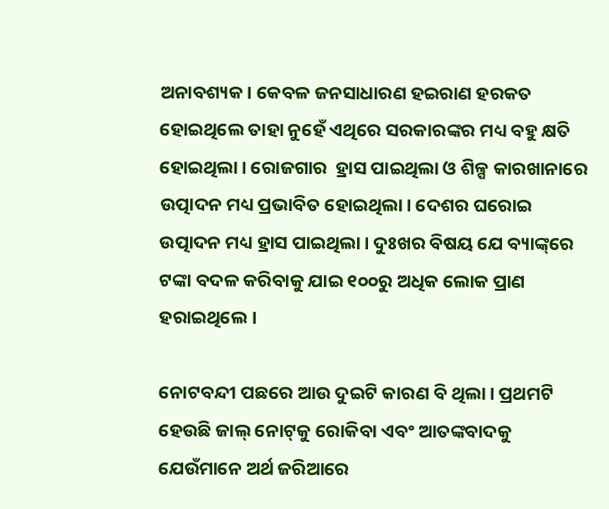ଅନାବଶ୍ୟକ। କେବଳ ଜନସାଧାରଣ ହଇରାଣ ହରକତ ହୋଇଥିଲେ ତାହା ନୁହେଁ ଏଥିରେ ସରକାରଙ୍କର ମଧ୍ୟ ବହୁ କ୍ଷତି ହୋଇଥିଲା। ରୋଜଗାର  ହ୍ରାସ ପାଇଥିଲା ଓ ଶିଳ୍ପ କାରଖାନାରେ ଉତ୍ପାଦନ ମଧ୍ୟ ପ୍ରଭାବିତ ହୋଇଥିଲା। ଦେଶର ଘରୋଇ ଉତ୍ପାଦନ ମଧ୍ୟ ହ୍ରାସ ପାଇଥିଲା। ଦୁଃଖର ବିଷୟ ଯେ ବ୍ୟାଙ୍କ୍‌ରେ ଟଙ୍କା ବଦଳ କରିବାକୁ ଯାଇ ୧୦୦ରୁ ଅଧିକ ଲୋକ ପ୍ରାଣ ହରାଇଥିଲେ।

ନୋଟବନ୍ଦୀ ପଛରେ ଆଉ ଦୁଇଟି କାରଣ ବି ଥିଲା। ପ୍ରଥମଟି ହେଉଛି ଜାଲ୍‌ ନୋଟ୍‌କୁ ରୋକିବା ଏବଂ ଆତଙ୍କବାଦକୁ ଯେଉଁମାନେ ଅର୍ଥ ଜରିଆରେ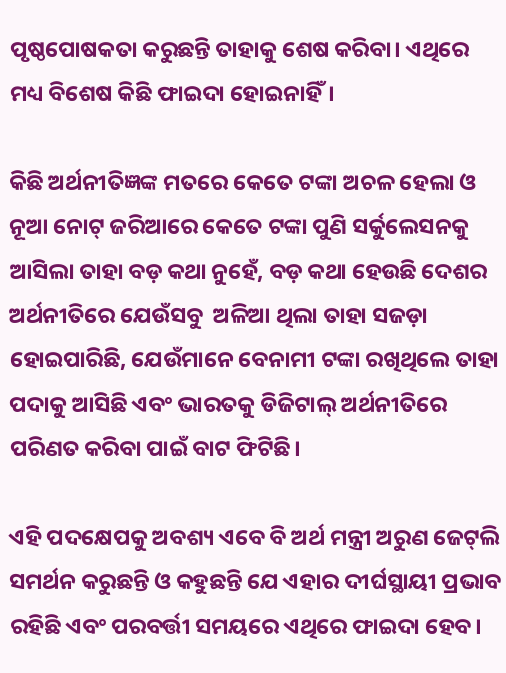ପୃଷ୍ଠପୋଷକତା କରୁଛନ୍ତି ତାହାକୁ ଶେଷ କରିବା। ଏଥିରେ ମଧ୍ୟ ବିଶେଷ କିଛି ଫାଇଦା ହୋଇନାହିଁ।

କିଛି ଅର୍ଥନୀତିଜ୍ଞଙ୍କ ମତରେ କେତେ ଟଙ୍କା ଅଚଳ ହେଲା ଓ ନୂଆ ନୋଟ୍ ଜରିଆରେ କେତେ ଟଙ୍କା ପୁଣି ସର୍କୁଲେସନକୁ ଆସିଲା ତାହା ବଡ଼ କଥା ନୁହେଁ, ବଡ଼ କଥା ହେଉଛି ଦେଶର ଅର୍ଥନୀତିରେ ଯେଉଁସବୁ  ଅଳିଆ ଥିଲା ତାହା ସଜଡ଼ା ହୋଇପାରିଛି, ଯେଉଁମାନେ ବେନାମୀ ଟଙ୍କା ରଖିଥିଲେ ତାହା ପଦାକୁ ଆସିଛି ଏବଂ ଭାରତକୁ ଡିଜିଟାଲ୍ ଅର୍ଥନୀତିରେ ପରିଣତ କରିବା ପାଇଁ ବାଟ ଫିଟିଛି।

ଏହି ପଦକ୍ଷେପକୁ ଅବଶ୍ୟ ଏବେ ବି ଅର୍ଥ ମନ୍ତ୍ରୀ ଅରୁଣ ଜେଟ୍‌ଲି ସମର୍ଥନ କରୁଛନ୍ତି ଓ କହୁଛନ୍ତି ଯେ ଏହାର ଦୀର୍ଘସ୍ଥାୟୀ ପ୍ରଭାବ ରହିଛି ଏବଂ ପରବର୍ତ୍ତୀ ସମୟରେ ଏଥିରେ ଫାଇଦା ହେବ।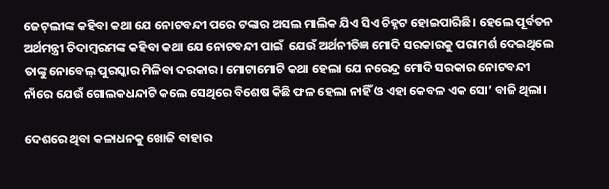ଜେଟ୍‌ଲୀଙ୍କ କହିବା କଥା ଯେ ନୋଟବନ୍ଦୀ ପରେ ଟଙ୍କାର ଅସଲ ମାଲିକ ଯିଏ ସିଏ ଚିହ୍ନଟ ହୋଇପାରିଛି। ହେଲେ ପୂର୍ବତନ ଅର୍ଥମନ୍ତ୍ରୀ ଚିଦାମ୍ବରମଙ୍କ କହିବା କଥା ଯେ ନୋଟବନ୍ଦୀ ପାଇଁ  ଯେଉଁ ଅର୍ଥନୀତିଜ୍ଞ ମୋଦି ସରକାରକୁ ପରାମର୍ଶ ଦେଇଥିଲେ ତାଙ୍କୁ ନୋବେଲ୍ ପୁରସ୍କାର ମିଳିବା ଦରକାର। ମୋଟାମୋଟି କଥା ହେଲା ଯେ ନରେନ୍ଦ୍ର ମୋଦି ସରକାର ନୋଟବନ୍ଦୀ ନାଁରେ ଯେଉଁ ଗୋଲକଧନ୍ଦାଟି କଲେ ସେଥିରେ ବିଶେଷ କିଛି ଫଳ ହେଲା ନାହିଁ ଓ ଏହା କେବଳ ଏକ ସୋ’ ବାଜି ଥିଲା।

ଦେଶରେ ଥିବା କଳାଧନକୁ ଖୋଜି ବାହାର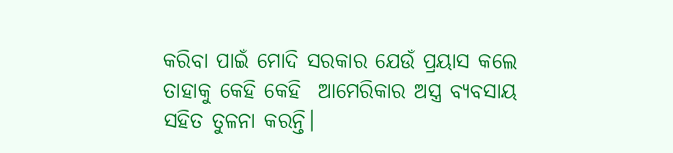କରିବା ପାଇଁ ମୋଦି ସରକାର ଯେଉଁ ପ୍ରୟାସ କଲେ ତାହାକୁ କେହି କେହି  ଆମେରିକାର ଅସ୍ତ୍ର ବ୍ୟବସାୟ ସହିତ ତୁଳନା କରନ୍ତି।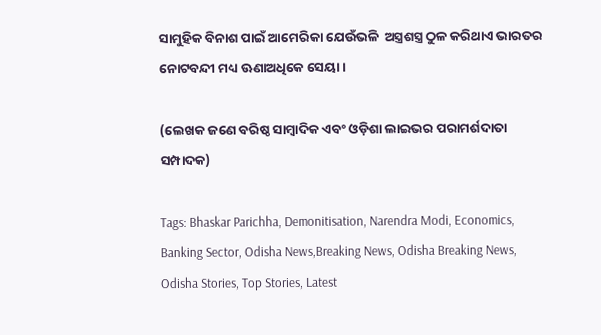ସାମୁହିକ ବିନାଶ ପାଇଁ ଆମେରିକା ଯେଉଁଭଳି  ଅସ୍ତ୍ରଶସ୍ତ୍ର ଠୁଳ କରିଥାଏ ଭାରତର ନୋଟବନ୍ଦୀ ମଧ୍ୟ ଊଣାଅଧିକେ ସେୟା।

(ଲେଖକ ଜଣେ ବରିଷ୍ଠ ସାମ୍ବାଦିକ ଏବଂ ଓଡ଼ିଶା ଲାଇଭର ପରାମର୍ଶଦାତା ସମ୍ପାଦକ)

Tags: Bhaskar Parichha, Demonitisation, Narendra Modi, Economics, Banking Sector, Odisha News,Breaking News, Odisha Breaking News, Odisha Stories, Top Stories, Latest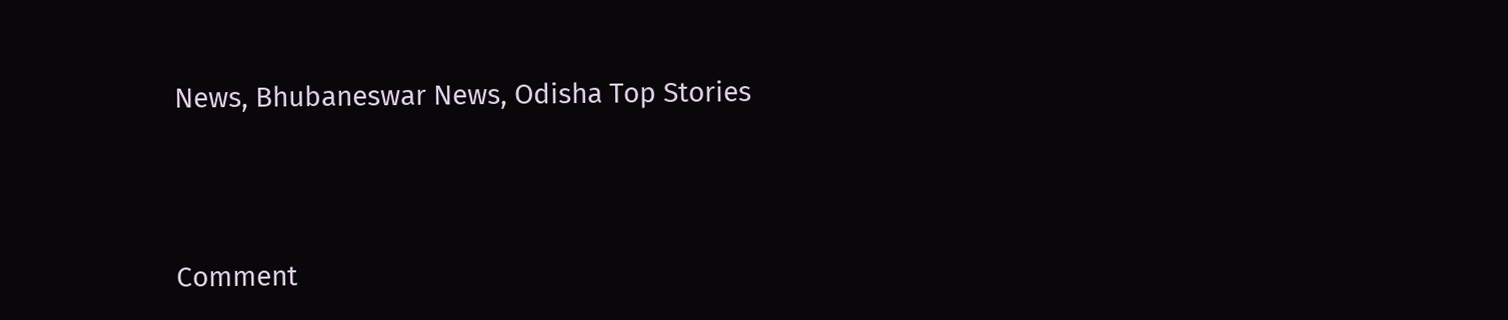News, Bhubaneswar News, Odisha Top Stories



Comment